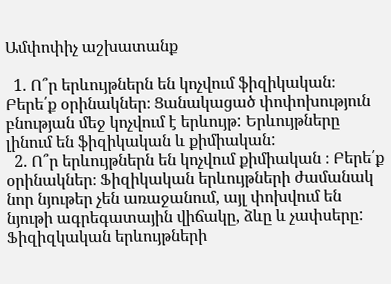Ամփոփիչ աշխատանք

  1. Ո՞ր երևույթներն են կոչվում ֆիզիկական։ Բերե՛ք օրինակներ։ Ցանակացած փոփոխություն բնության մեջ կոչվում է երևույթ: Երևույթները լինում են ֆիզիկական և քիմիական:
  2. Ո՞ր երևույթներն են կոչվում քիմիական ։ Բերե՛ք օրինակներ։ Ֆիզիկական երևույթների ժամանակ նոր նյութեր չեն առաջանում, այլ փոխվում են նյութի ագրեգատային վիճակը, ձևը և չափսերը: Ֆիզիզկական երևույթների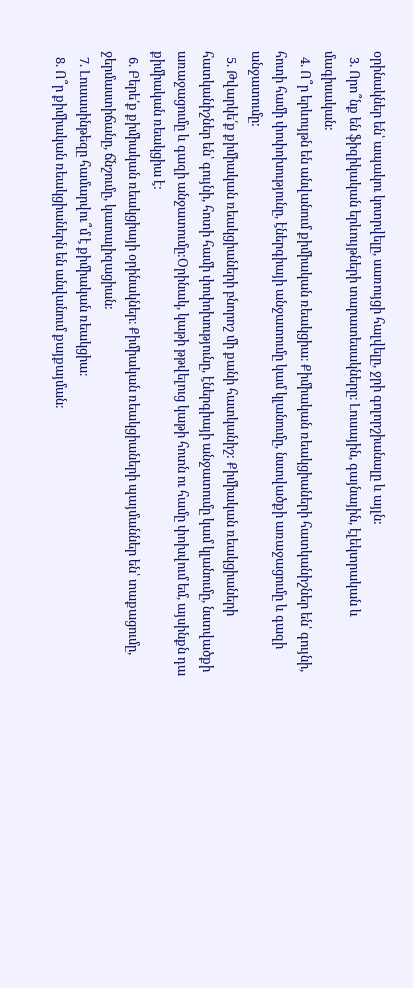օրինակներ են՝ ապակու կոտրվելը, սառույցի հալվելը, ջրի գոլորշիանալը և այլն:
  3. Որո՞նք են ֆիզիկական երևույթների տարատեսակները։ Լուսային, գայնային, էլեկտրական և մագիսական:
  4. Ո՞ր երևույթն են անվանում քիմիական ռեակցիա։ Քիմիական ռեակցիաների հատկանիշներ են՝ գույնի, հոտի համի փոփոխությունը, էներգիայի անջատումը կամ կլանումը, նստվածքի առաջացումը և գազի անջատումը:
  5. Թվարկե՛ք քիմիական ռեակցիաների բնորոշ մի քանի հատկանիշ: Քիմիական ռեակցիաների հատկանիշներ են՝ գույնի, հոտի համի փոփոխությունը, էներգիայի անջատումը կամ կլանումը, նստվածքի առաջացումը և գազի անջատումը:Օրինակ, կաթի թթվելուց կաթի հոտն ու համը փոխվում եմ, այսինքն դա քիմիական ռեակցիա է:
  6. Բերե՛ք քիմիական ռեակցիայի օրինակներ։ Քիմիական ռեակցիաների պայմաններ են՝ տաքացումը, ջերմաստիճանը, ճնշումը, կատալիզացիան:
  7. Լուսասինթեզը համարվու՞մ է քիմիական ռեակցիա։
  8. Ո՞ր քիմիական ռեակցիաներն են անվանում քայքայման։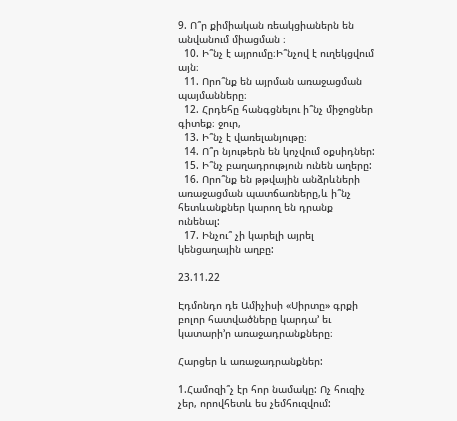9. Ո՞ր քիմիական ռեակցիաներն են անվանում միացման ։
  10. Ի՞նչ է այրումը։Ի՞նչով է ուղեկցվում այն։
  11. Որո՞նք են այրման առաջացման պայմանները։
  12. Հրդեհը հանգցնելու ի՞նչ միջոցներ գիտեք։ ջուր,
  13. Ի՞նչ է վառելանյութը։
  14. Ո՞ր նյութերն են կոչվում օքսիդներ:
  15. Ի՞նչ բաղադրություն ունեն աղերը:
  16. Որո՞նք են թթվային անձրևների առաջացման պատճառները,և ի՞նչ հետևանքներ կարող են դրանք ունենալ:
  17. Ինչու՞ չի կարելի այրել կենցաղային աղբը:

23.11.22

Էդմոնդո դե Ամիչիսի «Սիրտը» գրքի բոլոր հատվածները կարդա’ եւ կատարի’ր առաջադրանքները։

Հարցեր և առաջադրանքներ:

1.Համոզի՞չ էր հոր նամակը: Ոչ հուզիչ չեր, որովհետև ես չեմհուզվում: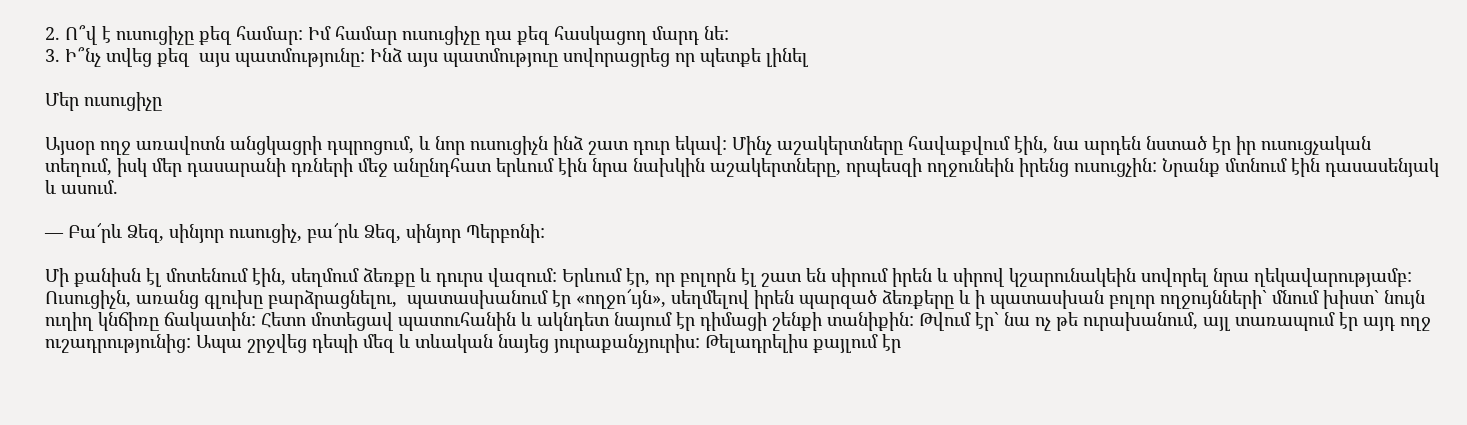2. Ո՞վ է ուսուցիչը քեզ համար: Իմ համար ուսուցիչը դա քեզ հասկացող մարդ նե:
3. Ի՞նչ տվեց քեզ  այս պատմությունը: Ինձ այս պատմություը սովորացրեց որ պետքե լինել

Մեր ուսուցիչը

Այսօր ողջ առավոտն անցկացրի դպրոցում, և նոր ուսուցիչն ինձ շատ դուր եկավ: Մինչ աշակերտները հավաքվում էին, նա արդեն նստած էր իր ուսուցչական տեղում, իսկ մեր դասարանի դռների մեջ անընդհատ երևում էին նրա նախկին աշակերտները, որպեսզի ողջունեին իրենց ուսուցչին: Նրանք մտնում էին դասասենյակ և ասում.

— Բա՜րև Ձեզ, սինյոր ուսուցիչ, բա՜րև Ձեզ, սինյոր Պերբոնի:

Մի քանիսն էլ մոտենում էին, սեղմում ձեռքը և դուրս վազում: Երևում էր, որ բոլորն էլ շատ են սիրում իրեն և սիրով կշարունակեին սովորել նրա ղեկավարությամբ: Ուսուցիչն, առանց գլուխը բարձրացնելու,  պատասխանում էր «ողջո՜ւյն», սեղմելով իրեն պարզած ձեռքերը և ի պատասխան բոլոր ողջույնների` մնում խիստ` նույն ուղիղ կնճիռը ճակատին: Հետո մոտեցավ պատուհանին և ակնդետ նայում էր դիմացի շենքի տանիքին: Թվում էր` նա ոչ թե ուրախանում, այլ տառապում էր այդ ողջ ուշադրությունից: Ապա շրջվեց դեպի մեզ և տևական նայեց յուրաքանչյուրիս: Թելադրելիս քայլում էր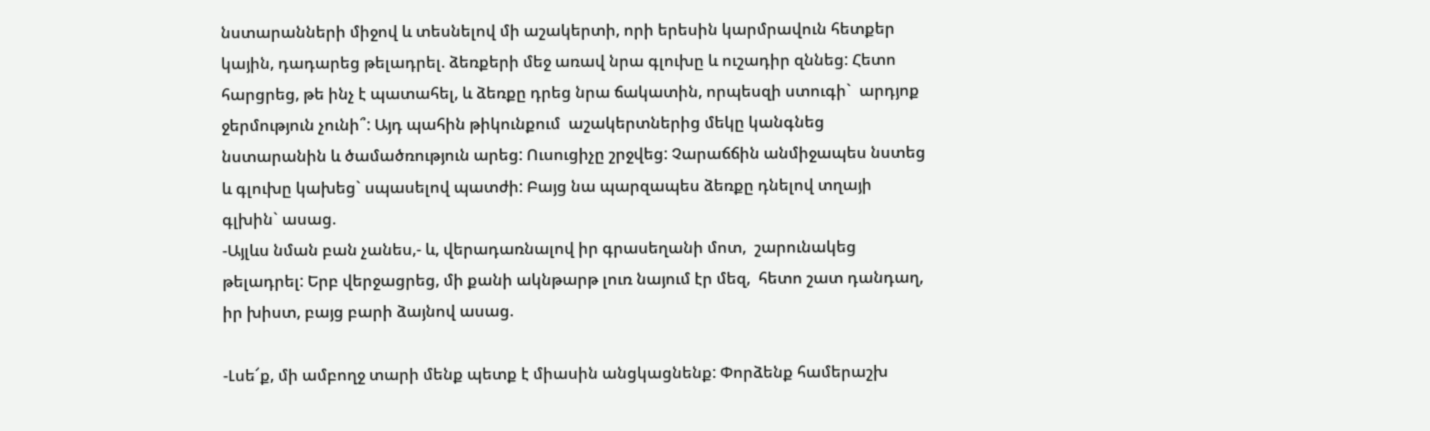նստարանների միջով և տեսնելով մի աշակերտի, որի երեսին կարմրավուն հետքեր կային, դադարեց թելադրել. ձեռքերի մեջ առավ նրա գլուխը և ուշադիր զննեց: Հետո հարցրեց, թե ինչ է պատահել, և ձեռքը դրեց նրա ճակատին, որպեսզի ստուգի`  արդյոք ջերմություն չունի՞: Այդ պահին թիկունքում  աշակերտներից մեկը կանգնեց նստարանին և ծամածռություն արեց: Ուսուցիչը շրջվեց: Չարաճճին անմիջապես նստեց և գլուխը կախեց` սպասելով պատժի: Բայց նա պարզապես ձեռքը դնելով տղայի գլխին` ասաց.
-Այլևս նման բան չանես,- և, վերադառնալով իր գրասեղանի մոտ,  շարունակեց թելադրել: Երբ վերջացրեց, մի քանի ակնթարթ լուռ նայում էր մեզ,  հետո շատ դանդաղ, իր խիստ, բայց բարի ձայնով ասաց.

-Լսե՜ք, մի ամբողջ տարի մենք պետք է միասին անցկացնենք: Փորձենք համերաշխ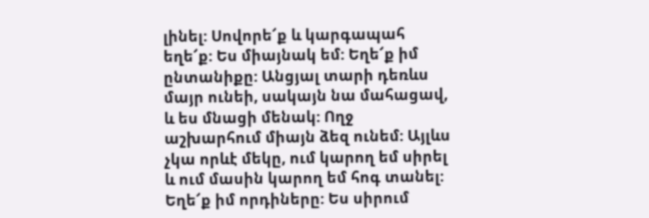լինել: Սովորե՜ք և կարգապահ եղե՜ք: Ես միայնակ եմ: Եղե՜ք իմ ընտանիքը: Անցյալ տարի դեռևս մայր ունեի, սակայն նա մահացավ, և ես մնացի մենակ: Ողջ աշխարհում միայն ձեզ ունեմ: Այլևս չկա որևէ մեկը, ում կարող եմ սիրել և ում մասին կարող եմ հոգ տանել: Եղե՜ք իմ որդիները: Ես սիրում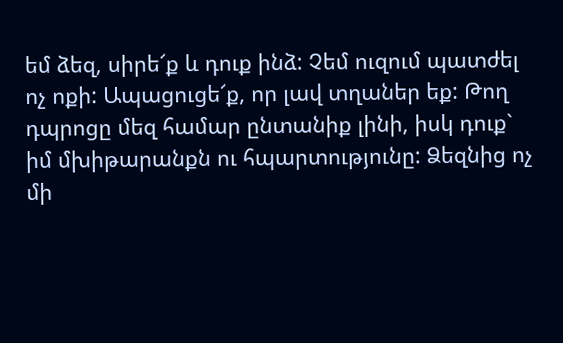եմ ձեզ, սիրե՜ք և դուք ինձ: Չեմ ուզում պատժել ոչ ոքի: Ապացուցե՜ք, որ լավ տղաներ եք: Թող դպրոցը մեզ համար ընտանիք լինի, իսկ դուք` իմ մխիթարանքն ու հպարտությունը: Ձեզնից ոչ մի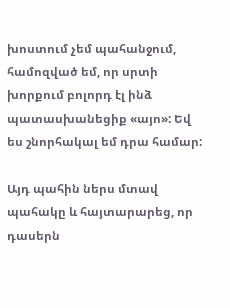խոստում չեմ պահանջում, համոզված եմ, որ սրտի խորքում բոլորդ էլ ինձ պատասխանեցիք «այո»: Եվ ես շնորհակալ եմ դրա համար:

Այդ պահին ներս մտավ պահակը և հայտարարեց, որ դասերն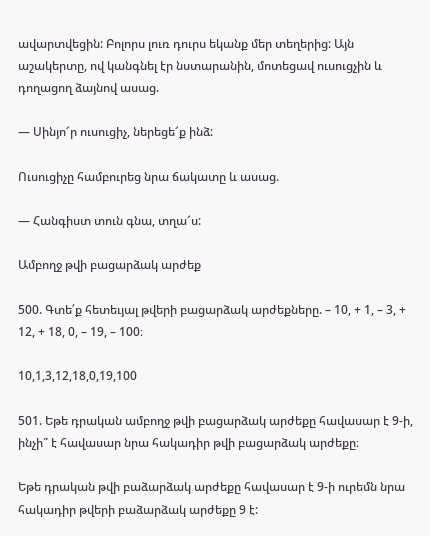ավարտվեցին: Բոլորս լուռ դուրս եկանք մեր տեղերից: Այն աշակերտը, ով կանգնել էր նստարանին, մոտեցավ ուսուցչին և դողացող ձայնով ասաց.

— Սինյո՜ր ուսուցիչ, ներեցե՜ք ինձ:

Ուսուցիչը համբուրեց նրա ճակատը և ասաց.

— Հանգիստ տուն գնա, տղա՜ս:

Ամբողջ թվի բացարձակ արժեք

500. Գտե՛ք հետեւյալ թվերի բացարձակ արժեքները. – 10, + 1, – 3, + 12, + 18, 0, – 19, – 100։

10,1,3,12,18,0,19,100

501. Եթե դրական ամբողջ թվի բացարձակ արժեքը հավասար է 9-ի, ինչի՞ է հավասար նրա հակադիր թվի բացարձակ արժեքը։

Եթե դրական թվի բաձարձակ արժեքը հավասար է 9-ի ուրեմն նրա հակադիր թվերի բաձարձակ արժեքը 9 է: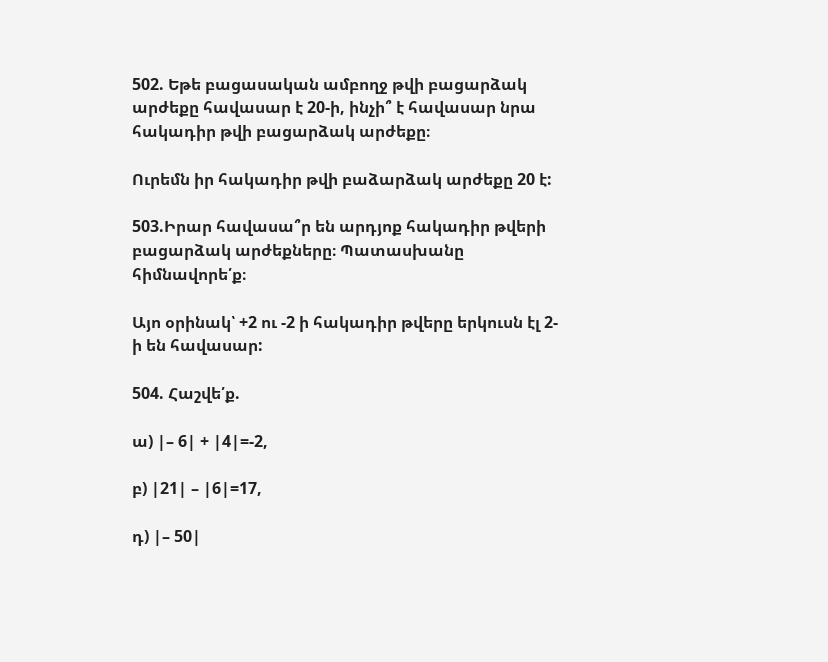502. Եթե բացասական ամբողջ թվի բացարձակ արժեքը հավասար է 20-ի, ինչի՞ է հավասար նրա հակադիր թվի բացարձակ արժեքը։

Ուրեմն իր հակադիր թվի բաձարձակ արժեքը 20 է:

503.Իրար հավասա՞ր են արդյոք հակադիր թվերի բացարձակ արժեքները։ Պատասխանը հիմնավորե՛ք։

Այո օրինակ՝ +2 ու -2 ի հակադիր թվերը երկուսն էլ 2-ի են հավասար:

504. Հաշվե՛ք.

ա) |– 6| + |4|=-2,

բ) |21| – |6|=17,

դ) |– 50|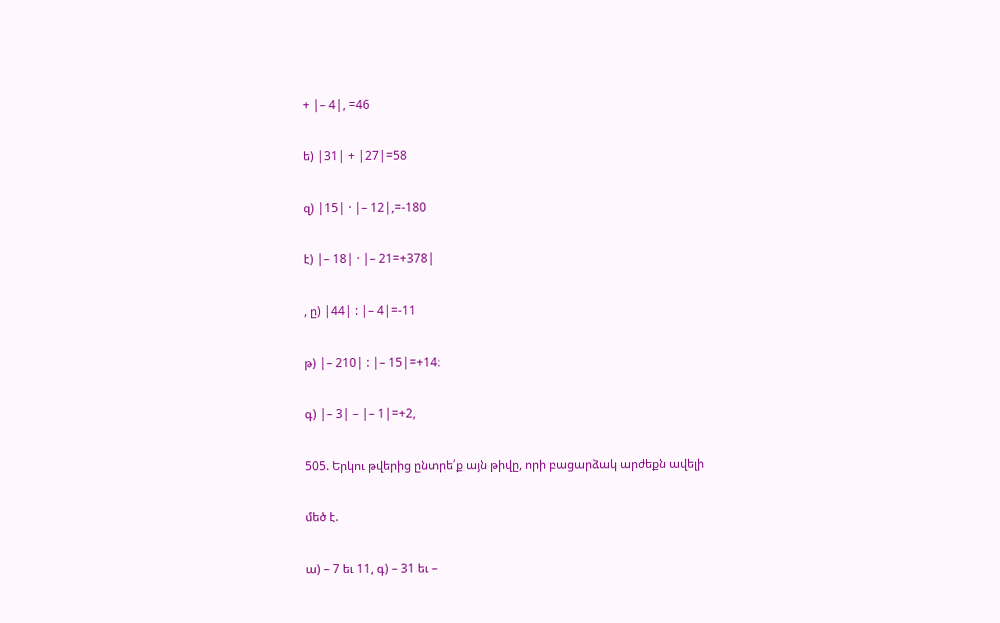+ |– 4|, =46

ե) |31| + |27|=58

զ) |15| · |– 12|,=-180

է) |– 18| · |– 21=+378|

, ը) |44| : |– 4|=-11

թ) |– 210| : |– 15|=+14։

գ) |– 3| – |– 1|=+2,

505. Երկու թվերից ընտրե՛ք այն թիվը, որի բացարձակ արժեքն ավելի

մեծ է.

ա) – 7 եւ 11, գ) – 31 եւ –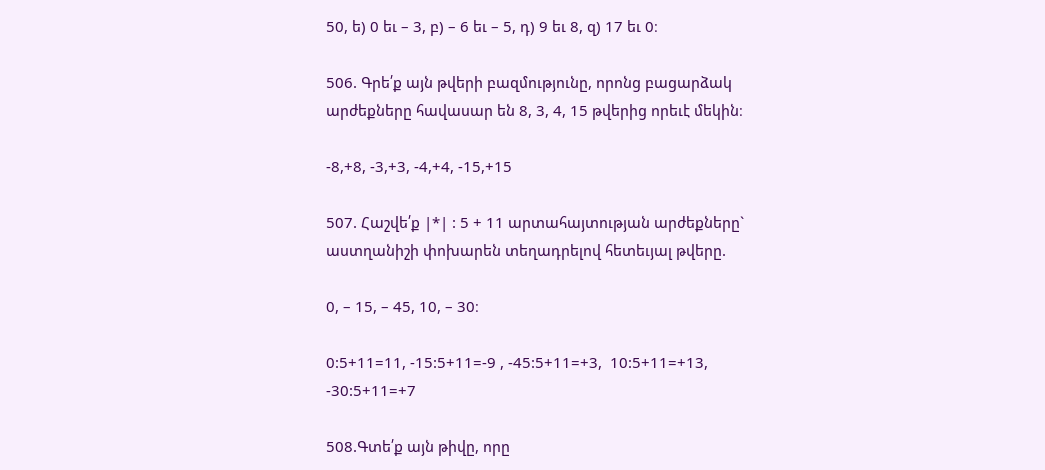50, ե) 0 եւ – 3, բ) – 6 եւ – 5, դ) 9 եւ 8, զ) 17 եւ 0։

506. Գրե՛ք այն թվերի բազմությունը, որոնց բացարձակ արժեքները հավասար են 8, 3, 4, 15 թվերից որեւէ մեկին։

-8,+8, -3,+3, -4,+4, -15,+15

507. Հաշվե՛ք |*| : 5 + 11 արտահայտության արժեքները` աստղանիշի փոխարեն տեղադրելով հետեւյալ թվերը.

0, – 15, – 45, 10, – 30։

0:5+11=11, -15:5+11=-9 , -45:5+11=+3,  10:5+11=+13, -30:5+11=+7

508.Գտե՛ք այն թիվը, որը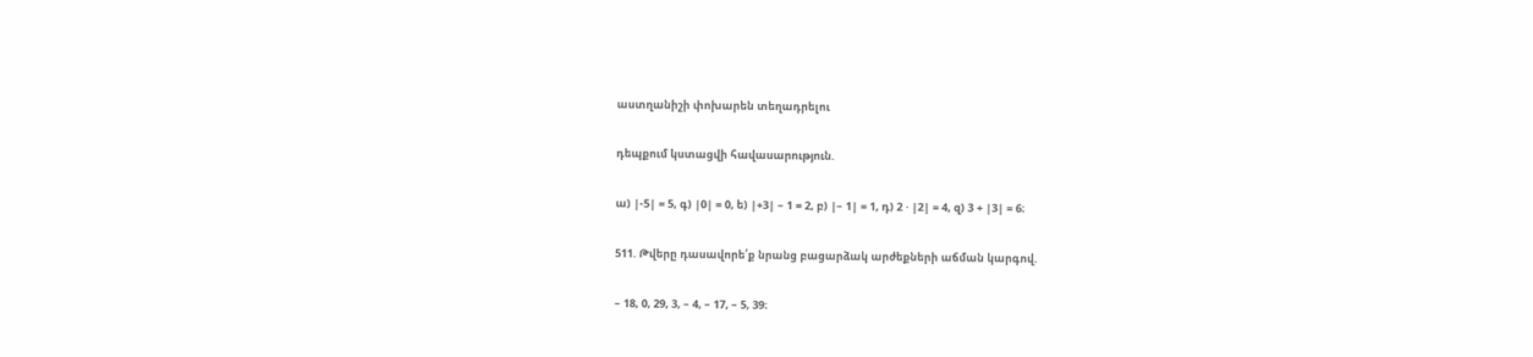աստղանիշի փոխարեն տեղադրելու

դեպքում կստացվի հավասարություն.

ա) |-5| = 5, գ) |0| = 0, ե) |+3| – 1 = 2, բ) |– 1| = 1, դ) 2 · |2| = 4, զ) 3 + |3| = 6։

511. Թվերը դասավորե՛ք նրանց բացարձակ արժեքների աճման կարգով.

– 18, 0, 29, 3, – 4, – 17, – 5, 39։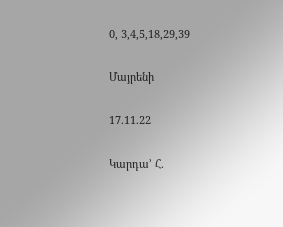0, 3,4,5,18,29,39

Մայրենի

17.11.22

Կարդա’ Հ.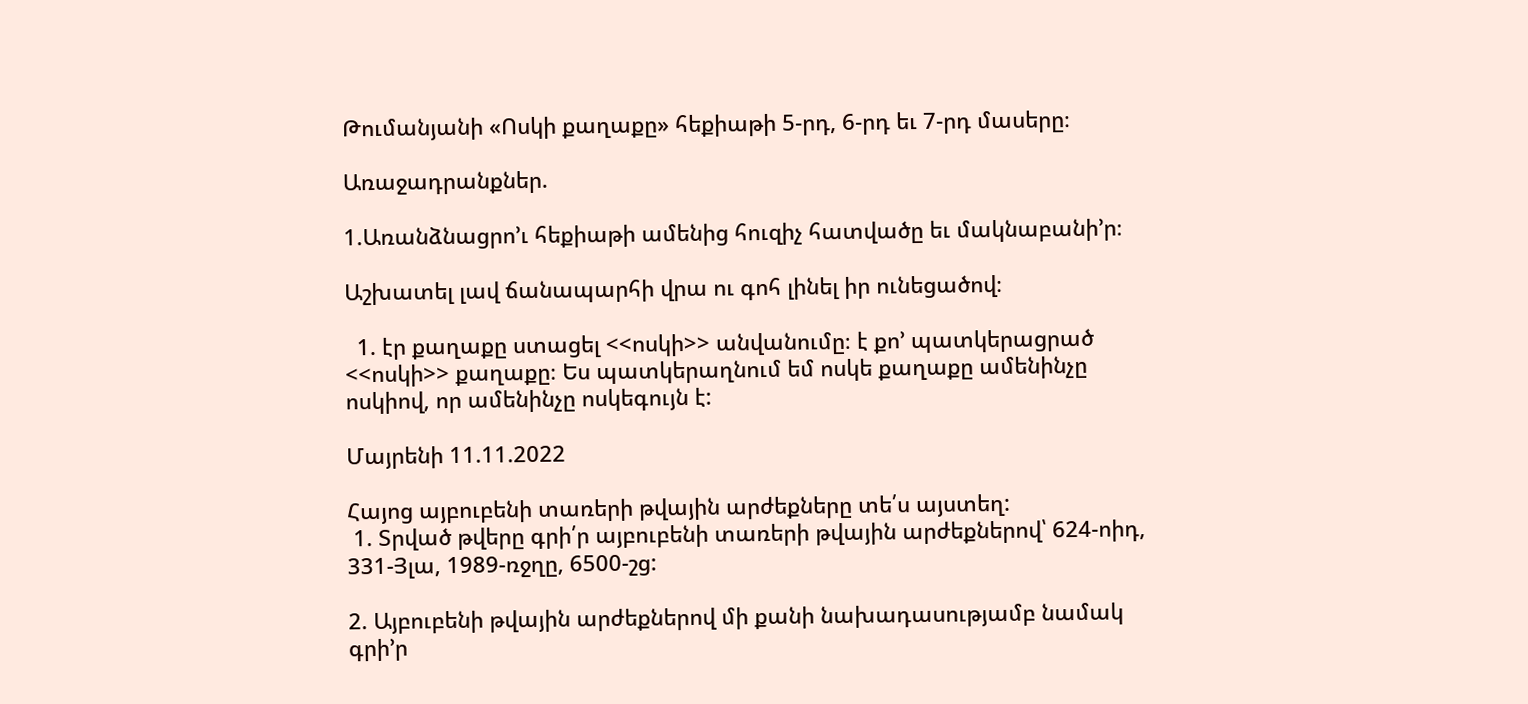Թումանյանի «Ոսկի քաղաքը» հեքիաթի 5-րդ, 6-րդ եւ 7-րդ մասերը։

Առաջադրանքներ.

1.Առանձնացրո’ւ հեքիաթի ամենից հուզիչ հատվածը եւ մակնաբանի’ր։

Աշխատել լավ ճանապարհի վրա ու գոհ լինել իր ունեցածով։

  1. էր քաղաքը ստացել <<ոսկի>> անվանումը։ է քո’ պատկերացրած <<ոսկի>> քաղաքը։ Ես պատկերաղնում եմ ոսկե քաղաքը ամենինչը ոսկիով, որ ամենինչը ոսկեգույն է:

Մայրենի 11.11.2022

Հայոց այբուբենի տառերի թվային արժեքները տե՛ս այստեղ:
 1. Տրված թվերը գրի՛ր այբուբենի տառերի թվային արժեքներով՝ 624-ոիդ, 331-Յլա, 1989-ռջղը, 6500-շց:

2. Այբուբենի թվային արժեքներով մի քանի նախադասությամբ նամակ գրի’ր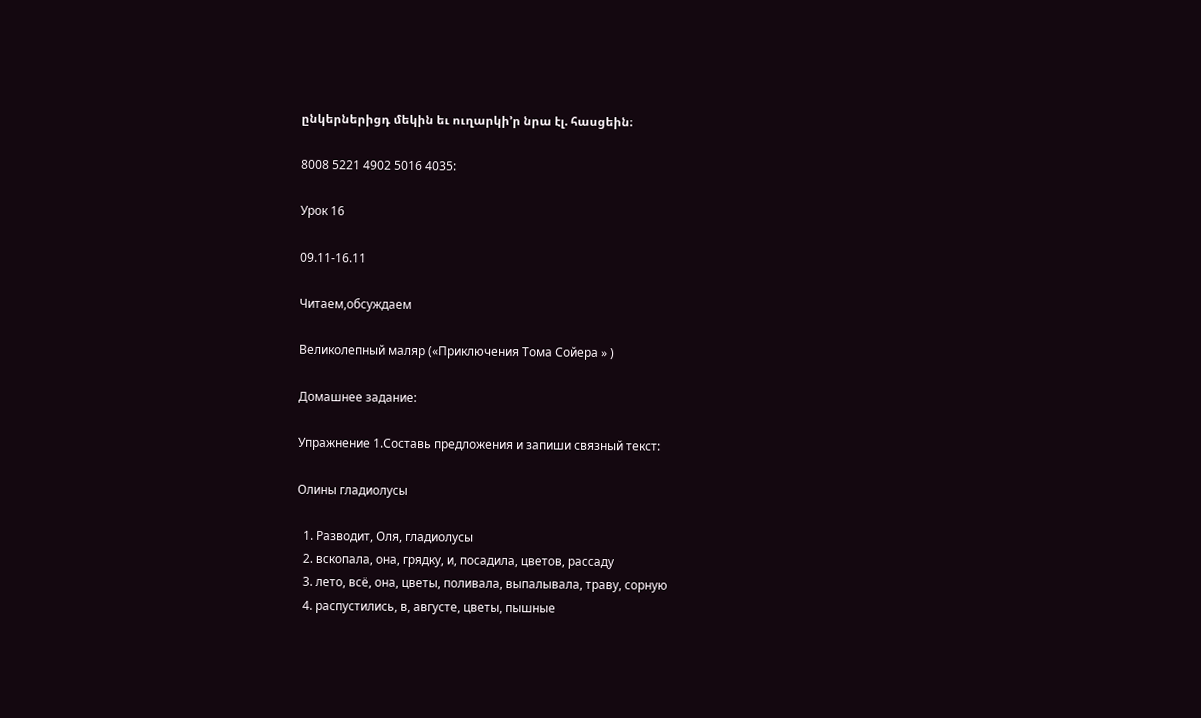ընկերներիցդ մեկին եւ ուղարկի’ր նրա էլ. հասցեին։

8008 5221 4902 5016 4035:

Урок 16

09.11-16.11

Читаем,обсуждаем

Великолепный маляр («Приключения Тома Сойера » )

Домашнее задание:

Упражнение 1.Составь предложения и запиши связный текст:

Олины гладиолусы

  1. Разводит, Оля, гладиолусы
  2. вскопала, она, грядку, и, посадила, цветов, рассаду
  3. лето, всё, она, цветы, поливала, выпалывала, траву, сорную
  4. распустились, в, августе, цветы, пышные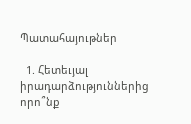Պատահայութներ

  1. Հետեւյալ իրադարձություններից որո՞նք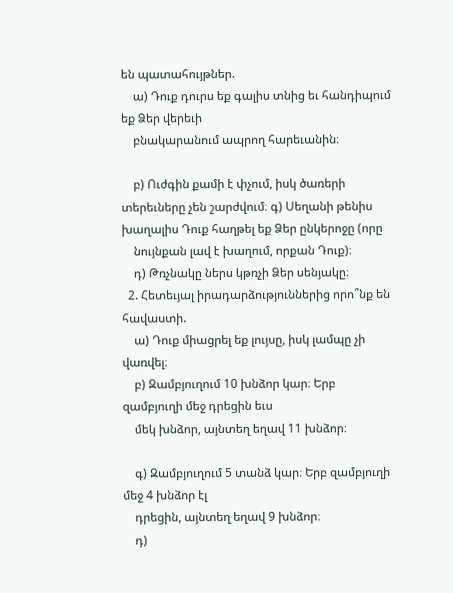են պատահույթներ.
    ա) Դուք դուրս եք գալիս տնից եւ հանդիպում եք Ձեր վերեւի
    բնակարանում ապրող հարեւանին։

    բ) Ուժգին քամի է փչում, իսկ ծառերի տերեւները չեն շարժվում։ գ) Սեղանի թենիս խաղալիս Դուք հաղթել եք Ձեր ընկերոջը (որը
    նույնքան լավ է խաղում, որքան Դուք)։
    դ) Թռչնակը ներս կթռչի Ձեր սենյակը։
  2. Հետեւյալ իրադարձություններից որո՞նք են հավաստի.
    ա) Դուք միացրել եք լույսը, իսկ լամպը չի վառվել։
    բ) Զամբյուղում 10 խնձոր կար։ Երբ զամբյուղի մեջ դրեցին եւս
    մեկ խնձոր, այնտեղ եղավ 11 խնձոր։

    գ) Զամբյուղում 5 տանձ կար։ Երբ զամբյուղի մեջ 4 խնձոր էլ
    դրեցին, այնտեղ եղավ 9 խնձոր։
    դ)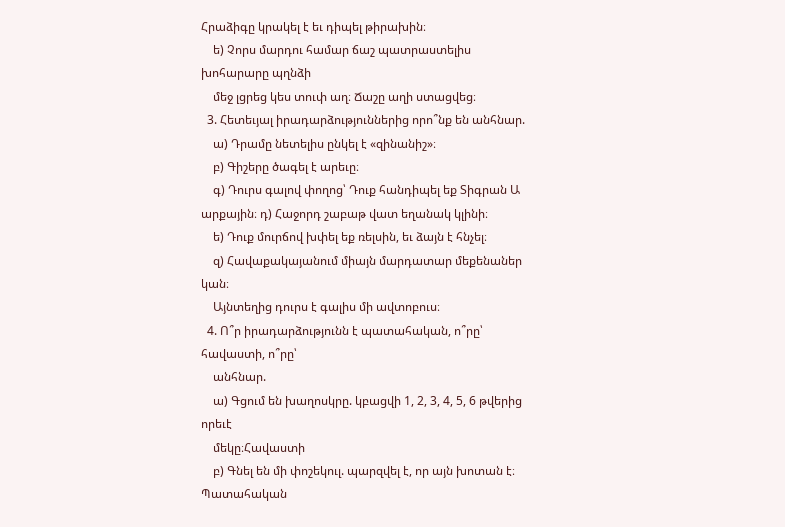Հրաձիգը կրակել է եւ դիպել թիրախին։
    ե) Չորս մարդու համար ճաշ պատրաստելիս խոհարարը պղնձի
    մեջ լցրեց կես տուփ աղ։ Ճաշը աղի ստացվեց։
  3. Հետեւյալ իրադարձություններից որո՞նք են անհնար.
    ա) Դրամը նետելիս ընկել է «զինանիշ»։
    բ) Գիշերը ծագել է արեւը։
    գ) Դուրս գալով փողոց՝ Դուք հանդիպել եք Տիգրան Ա արքային։ դ) Հաջորդ շաբաթ վատ եղանակ կլինի։
    ե) Դուք մուրճով խփել եք ռելսին, եւ ձայն է հնչել։
    զ) Հավաքակայանում միայն մարդատար մեքենաներ կան։
    Այնտեղից դուրս է գալիս մի ավտոբուս։
  4. Ո՞ր իրադարձությունն է պատահական, ո՞րը՝ հավաստի, ո՞րը՝
    անհնար.
    ա) Գցում են խաղոսկրը. կբացվի 1, 2, 3, 4, 5, 6 թվերից որեւէ
    մեկը։Հավաստի
    բ) Գնել են մի փոշեկուլ. պարզվել է, որ այն խոտան է։ Պատահական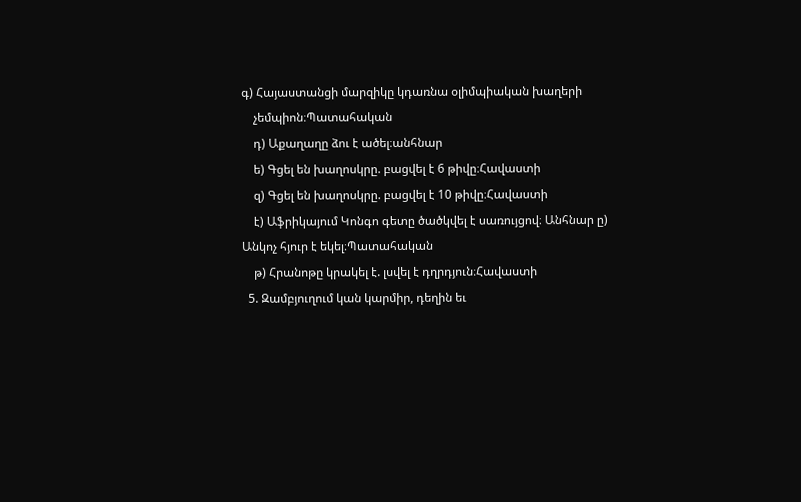գ) Հայաստանցի մարզիկը կդառնա օլիմպիական խաղերի
    չեմպիոն։Պատահական
    դ) Աքաղաղը ձու է ածել։անհնար
    ե) Գցել են խաղոսկրը. բացվել է 6 թիվը։Հավաստի
    զ) Գցել են խաղոսկրը. բացվել է 10 թիվը։Հավաստի
    է) Աֆրիկայում Կոնգո գետը ծածկվել է սառույցով։ Անհնար ը) Անկոչ հյուր է եկել։Պատահական
    թ) Հրանոթը կրակել է. լսվել է դղրդյուն։Հավաստի
  5. Զամբյուղում կան կարմիր, դեղին եւ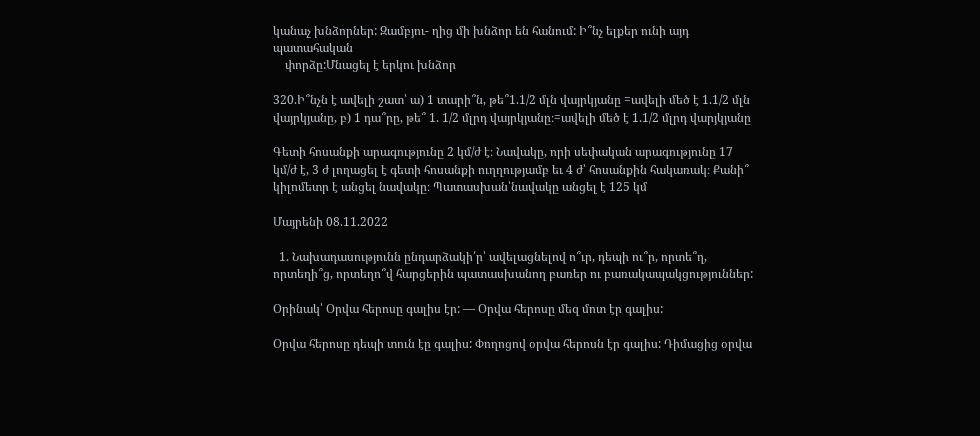կանաչ խնձորներ: Զամբյու- ղից մի խնձոր են հանում: Ի՞նչ ելքեր ունի այդ պատահական
    փորձը:Մնացել է երկու խնձոր

320.Ի՞նչն է ավելի շատ՝ ա) 1 տարի՞ն, թե՞1.1/2 մլն վայրկյանը =ավելի մեծ է 1.1/2 մլն վայրկյանը, բ) 1 դա՞րը, թե՞ 1. 1/2 մլրդ վայրկյանը։=ավելի մեծ է 1.1/2 մլրդ վարյկյանը

Գետի հոսանքի արագությունը 2 կմ/ժ է։ Նավակը, որի սեփական արագությունը 17 կմ/ժ է, 3 ժ լողացել է գետի հոսանքի ուղղությամբ եւ 4 ժ՝ հոսանքին հակառակ։ Քանի՞ կիլոմետր է անցել նավակը։ Պատասխան՝նավակը անցել է 125 կմ

Մայրենի 08.11.2022

  1. Նախադասությունն ընդարձակի՛ր՝ ավելացնելով ո՞ւր, դեպի ու՞ր, որտե՞ղ, որտեղի՞ց, որտեղո՞վ հարցերին պատասխանող բառեր ու բառակապակցություններ:

Օրինակ՝ Օրվա հերոսը գալիս էր: — Օրվա հերոսը մեզ մոտ էր գալիս:

Օրվա հերոսը դեպի տուն էը գալիս: Փողոցով օրվա հերոսն էր գալիս: Դիմացից օրվա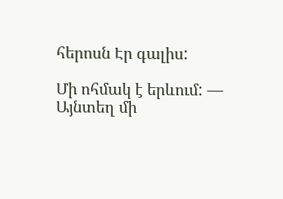հերոսն Էր գալիս:

Մի ոհմակ է երևում: — Այնտեղ մի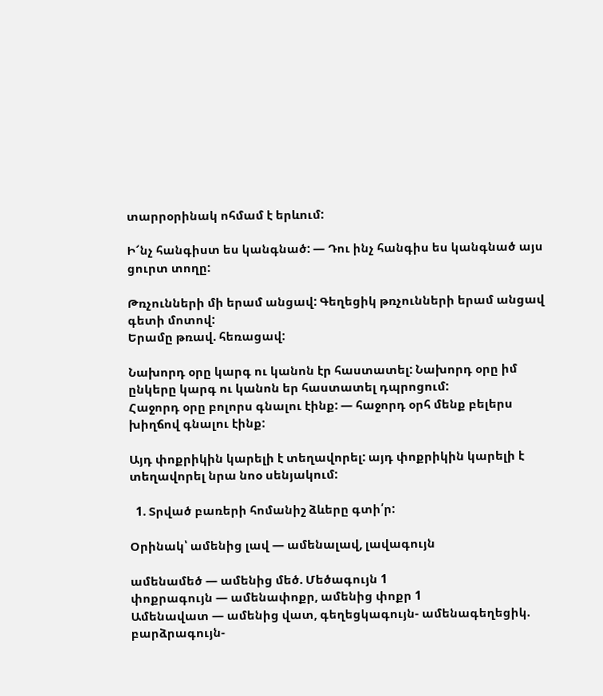տարրօրինակ ոհմամ է երևում:

Ի՜նչ հանգիստ ես կանգնած: — Դու ինչ հանգիս ես կանգնած այս ցուրտ տողը:

Թռչունների մի երամ անցավ: Գեղեցիկ թռչունների երամ անցավ գետի մոտով:
Երամը թռավ. հեռացավ:

Նախորդ օրը կարգ ու կանոն էր հաստատել: Նախորդ օրը իմ ընկերը կարգ ու կանոն եր հաստատել դպրոցում:
Հաջորդ օրը բոլորս գնալու էինք: — հաջորդ օրհ մենք բելերս խիղճով գնալու էինք:

Այդ փոքրիկին կարելի է տեղավորել: այդ փոքրիկին կարելի է տեղավորել նրա նոօ սենյակում:

  1. Տրված բառերի հոմանիշ ձևերը գտի՛ր:

Օրինակ՝ ամենից լավ — ամենալավ, լավագույն

ամենամեծ — ամենից մեծ. Մեծագույն 1
փոքրագույն — ամենափոքր, ամենից փոքր 1
Ամենավատ — ամենից վատ, գեղեցկագույն- ամենագեղեցիկ. բարձրագույն-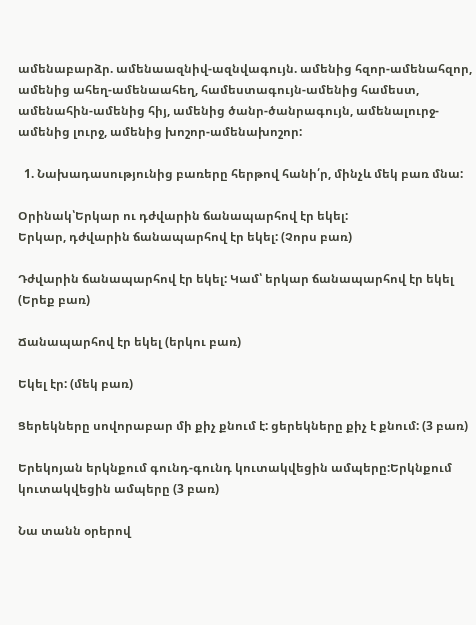ամենաբարձր. ամենաազնիվ-ազնվագույն. ամենից հզոր-ամենահզոր, ամենից ահեղ-ամենաահեղ, համեստագույն-ամենից համեստ, ամենահին-ամենից հիյ, ամենից ծանր-ծանրագույն, ամենալուրջ-ամենից լուրջ, ամենից խոշոր-ամենախոշոր:

  1. Նախադասությունից բառերը հերթով հանի՛ր, մինչև մեկ բառ մնա:

Օրինակ՝Երկար ու դժվարին ճանապարհով էր եկել:
Երկար, դժվարին ճանապարհով էր եկել: (Չորս բառ)

Դժվարին ճանապարհով էր եկել: Կամ՝ երկար ճանապարհով էր եկել (Երեք բառ)

Ճանապարհով էր եկել (երկու բառ)

Եկել էր: (մեկ բառ)

Ցերեկները սովորաբար մի քիչ քնում է: ցերեկները քիչ է քնում: (3 բառ)

Երեկոյան երկնքում գունդ-գունդ կուտակվեցին ամպերը:Երկնքում կուտակվեցին ամպերը (3 բառ)

Նա տանն օրերով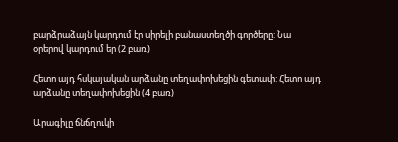բարձրաձայն կարդում էր սիրելի բանաստեղծի գործերը: Նա օրերով կարդում եր (2 բառ)

Հետո այդ հսկայական արձանը տեղափոխեցին գետափ: Հետո այդ արձանը տեղափոխեցին (4 բառ)

Արագիլը ճնճղուկի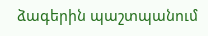ձագերին պաշտպանում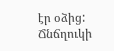էր օձից: Ճնճղուկի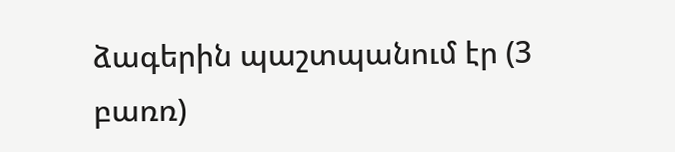ձագերին պաշտպանում էր (3 բառռ)